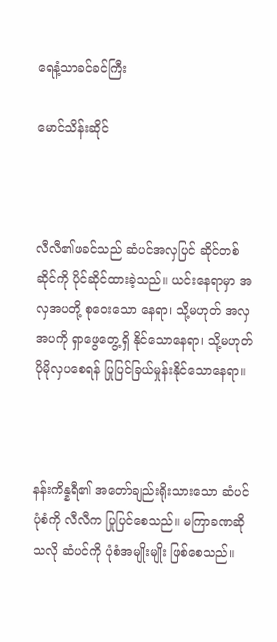ရေနံ့သာခင်ခင်ကြီး

မောင်သိန်းဆိုင်



လီလီ၏ဖခင်သည် ဆံပင်အလှပြင် ဆိုင်တစ်ဆိုင်ကို ပိုင်ဆိုင်ထားခဲ့သည်။ ယင်းနေရာမှာ အလှအပတို့ စုဝေးသော နေရာ၊ သို့မဟုတ် အလှအပကို ရှာဖွေတွေ့ရှိ နိုင်သောနေရာ၊ သို့မဟုတ် ပိုမိုလှပစေရန် ပြုပြင်ခြယ်မှုန်းနိုင်သောနေရာ။



နန်းကိန္နရီ၏ အတော်ချည်းရိုးသားသော ဆံပင်ပုံစံကို လီလီက ပြုပြင်စေသည်။ မကြာခဏဆိုသလို ဆံပင်ကို ပုံစံအမျိုးမျိုး ဖြစ်စေသည်။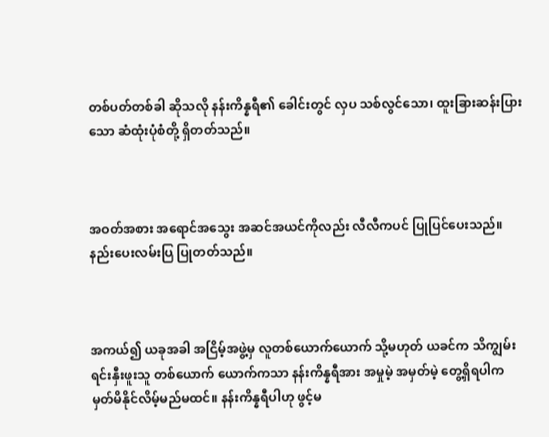တစ်ပတ်တစ်ခါ ဆိုသလို နန်းကိန္နရီ၏ ခေါင်းတွင် လှပ သစ်လွင်သော၊ ထူးခြားဆန်းပြားသော ဆံထုံးပုံစံတို့ ရှိတတ်သည်။



အဝတ်အစား အရောင်အသွေး အဆင်အယင်ကိုလည်း လီလီကပင် ပြုပြင်ပေးသည်။ နည်းပေးလမ်းပြ ပြုတတ်သည်။



အကယ်၍ ယခုအခါ အငြိမ့်အဖွဲ့မှ လူတစ်ယောက်ယောက် သို့မဟုတ် ယခင်က သိကျွမ်းရင်းနှီးဖူးသူ တစ်ယောက် ယောက်ကသာ နန်းကိန္နရီအား အမှုမဲ့ အမှတ်မဲ့ တွေ့ရှိရပါက မှတ်မိနိုင်လိမ့်မည်မထင်။ နန်းကိန္နရီပါဟု ဖွင့်မ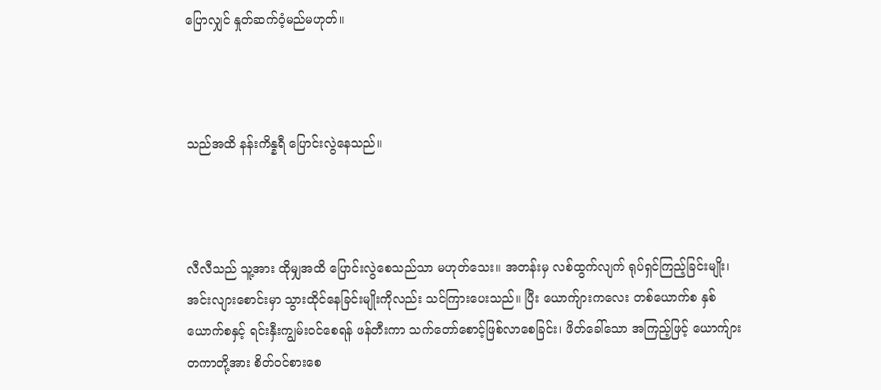ပြောလျှင် နှုတ်ဆက်ဝံ့မည်မဟုတ်။



သည်အထိ နန်းကိန္နရီ ပြောင်းလွဲနေသည်။



လီလီသည် သူ့အား ထိုမျှအထိ ပြောင်းလွဲစေသည်သာ မဟုတ်သေး။ အတန်းမှ လစ်ထွက်လျက် ရုပ်ရှင်ကြည့်ခြင်းမျိုး၊ အင်းလျားစောင်းမှာ သွားထိုင်နေခြင်းမျိုးကိုလည်း သင်ကြားပေးသည်။ ပြီး ယောက်ျားကလေး တစ်ယောက်စ နှစ်ယောက်စနှင့် ရင်းနှီးကျွမ်းဝင်စေရန် ဖန်တီးကာ သက်တော်စောင့်ဖြစ်လာစေခြင်း၊ ဖိတ်ခေါ်သော အကြည့်ဖြင့် ယောက်ျားတကာတို့အား စိတ်ဝင်စားစေ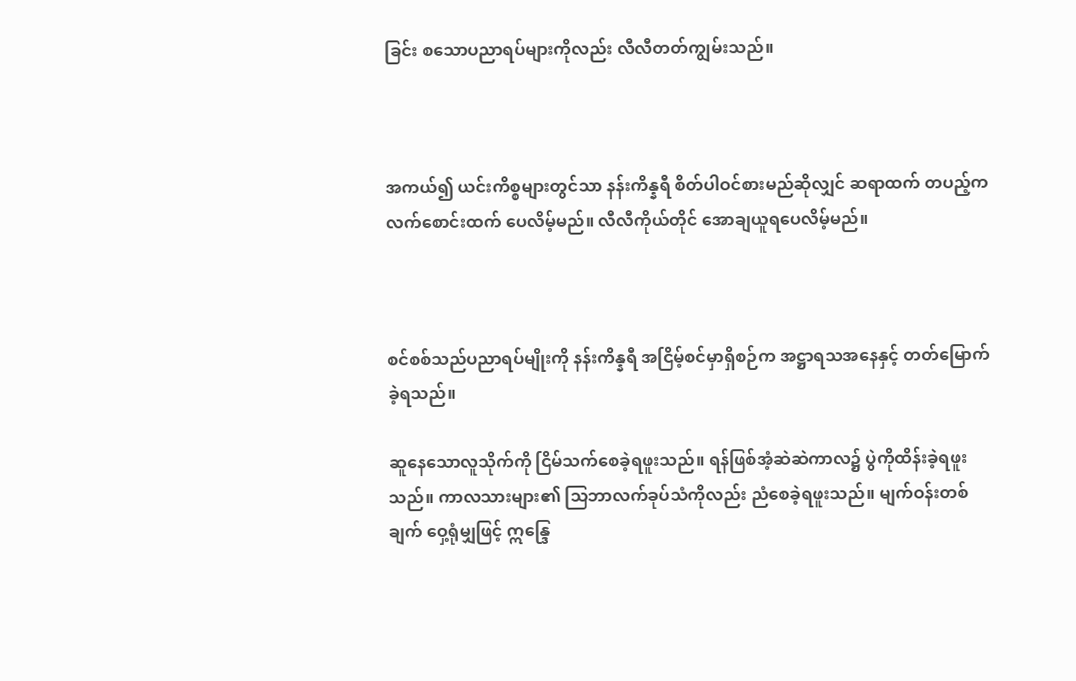ခြင်း စသောပညာရပ်များကိုလည်း လီလီတတ်ကျွမ်းသည်။



အကယ်၍ ယင်းကိစ္စများတွင်သာ နန်းကိန္နရီ စိတ်ပါဝင်စားမည်ဆိုလျှင် ဆရာထက် တပည့်က လက်စောင်းထက် ပေလိမ့်မည်။ လီလီကိုယ်တိုင် အောချယူရပေလိမ့်မည်။



စင်စစ်သည်ပညာရပ်မျိုးကို နန်းကိန္နရီ အငြိမ့်စင်မှာရှိစဉ်က အဋ္ဌာရသအနေနှင့် တတ်မြောက်ခဲ့ရသည်။

ဆူနေသောလူသိုက်ကို ငြိမ်သက်စေခဲ့ရဖူးသည်။ ရန်ဖြစ်အံ့ဆဲဆဲကာလ၌ ပွဲကိုထိန်းခဲ့ရဖူးသည်။ ကာလသားများ၏ သြဘာလက်ခုပ်သံကိုလည်း ညံစေခဲ့ရဖူးသည်။ မျက်ဝန်းတစ်ချက် ဝှေ့ရုံမျှဖြင့် ဣန္ဒြေ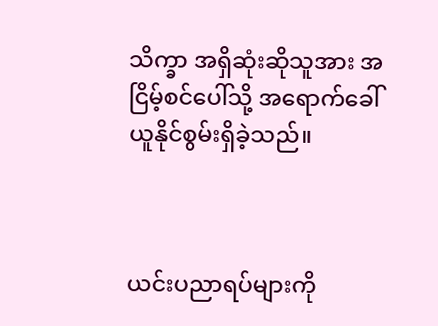သိက္ခာ အရှိဆုံးဆိုသူအား အငြိမ့်စင်ပေါ်သို့ အရောက်ခေါ်ယူနိုင်စွမ်းရှိခဲ့သည်။



ယင်းပညာရပ်များကို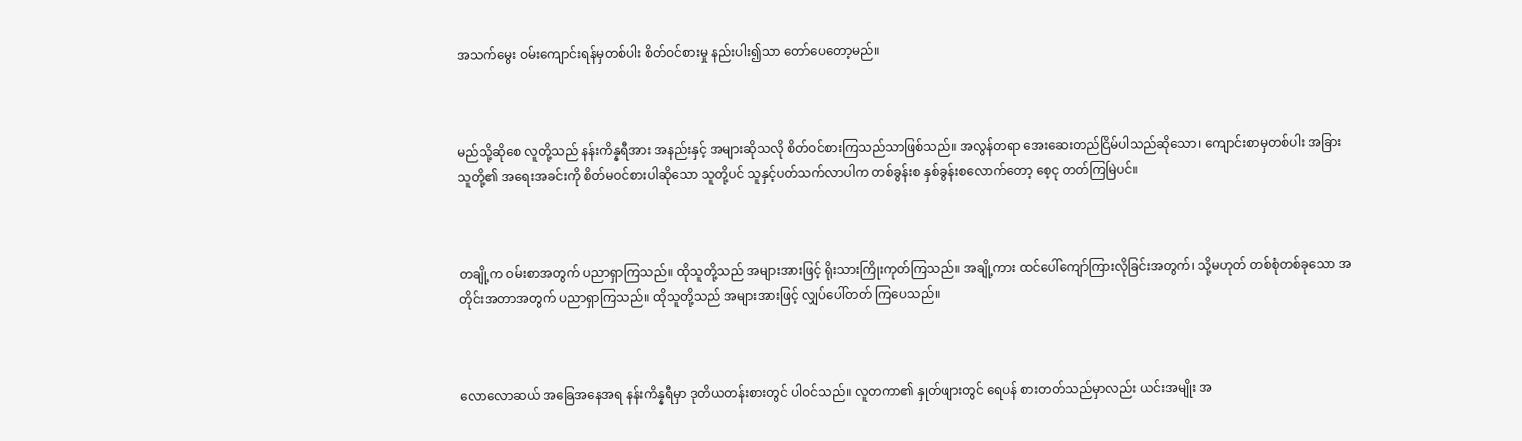အသက်မွေး ဝမ်းကျောင်းရန်မှတစ်ပါး စိတ်ဝင်စားမှု နည်းပါး၍သာ တော်ပေတော့မည်။



မည်သို့ဆိုစေ လူတို့သည် နန်းကိန္နရီအား အနည်းနှင့် အများဆိုသလို စိတ်ဝင်စားကြသည်သာဖြစ်သည်။ အလွန်တရာ အေးဆေးတည်ငြိမ်ပါသည်ဆိုသော၊ ကျောင်းစာမှတစ်ပါး အခြားသူတို့၏ အရေးအခင်းကို စိတ်မဝင်စားပါဆိုသော သူတို့ပင် သူနှင့်ပတ်သက်လာပါက တစ်ခွန်းစ နှစ်ခွန်းစလောက်တော့ စေ့ငု တတ်ကြမြဲပင်။



တချို့က ဝမ်းစာအတွက် ပညာရှာကြသည်။ ထိုသူတို့သည် အများအားဖြင့် ရိုးသားကြိုးကုတ်ကြသည်။ အချို့ကား ထင်ပေါ်ကျော်ကြားလိုခြင်းအတွက်၊ သို့မဟုတ် တစ်စုံတစ်ခုသော အတိုင်းအတာအတွက် ပညာရှာကြသည်။ ထိုသူတို့သည် အများအားဖြင့် လျှပ်ပေါ်တတ် ကြပေသည်။



လောလောဆယ် အခြေအနေအရ နန်းကိန္နရီမှာ ဒုတိယတန်းစားတွင် ပါဝင်သည်။ လူတကာ၏ နှုတ်ဖျားတွင် ရေပန် စားတတ်သည်မှာလည်း ယင်းအမျိုး အ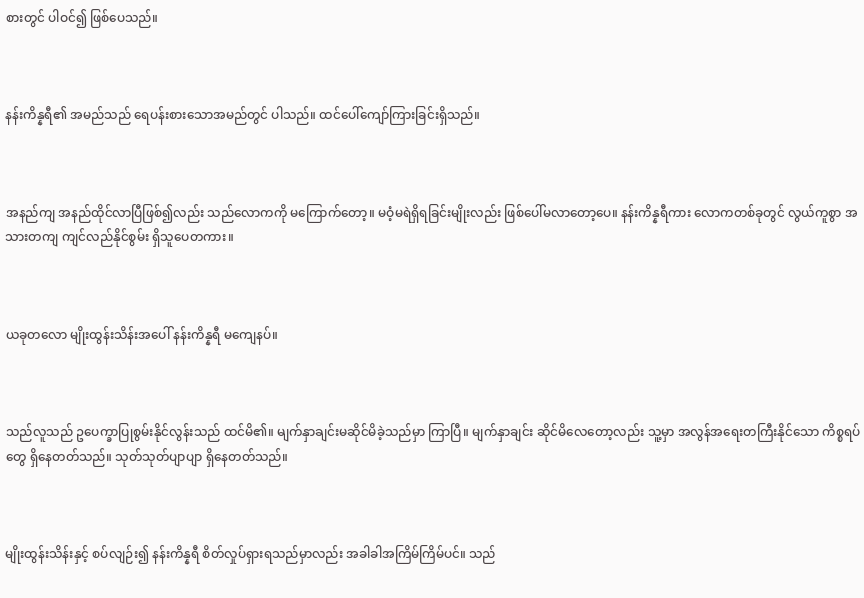စားတွင် ပါဝင်၍ ဖြစ်ပေသည်။



နန်းကိန္နရီ၏ အမည်သည် ရေပန်းစားသောအမည်တွင် ပါသည်။ ထင်ပေါ်ကျော်ကြားခြင်းရှိသည်။



အနည်ကျ အနည်ထိုင်လာပြီဖြစ်၍လည်း သည်လောကကို မကြောက်တော့။ မဝံ့မရဲရှိရခြင်းမျိုးလည်း ဖြစ်ပေါ်မလာတော့ပေ။ နန်းကိန္နရီကား လောကတစ်ခုတွင် လွယ်ကူစွာ အသားတကျ ကျင်လည်နိုင်စွမ်း ရှိသူပေတကား။



ယခုတလော မျိုးထွန်းသိန်းအပေါ် နန်းကိန္နရီ မကျေနပ်။



သည်လူသည် ဥပေက္ခာပြုစွမ်းနိုင်လွန်းသည် ထင်မိ၏။ မျက်နှာချင်းမဆိုင်မိခဲ့သည်မှာ ကြာပြီ။ မျက်နှာချင်း ဆိုင်မိလေတော့လည်း သူ့မှာ အလွန်အရေးတကြီးနိုင်သော ကိစ္စရပ်တွေ ရှိနေတတ်သည်။ သုတ်သုတ်ပျာပျာ ရှိနေတတ်သည်။



မျိုးထွန်းသိန်းနှင့် စပ်လျဉ်း၍ နန်းကိန္နရီ စိတ်လှုပ်ရှားရသည်မှာလည်း အခါခါအကြိမ်ကြိမ်ပင်။ သည်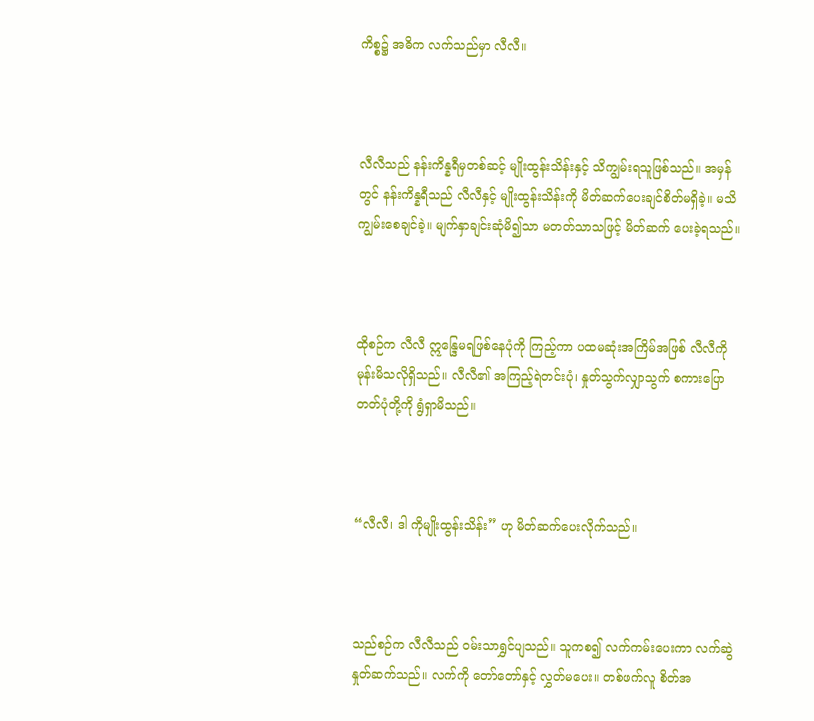ကိစ္စ၌ အဓိက လက်သည်မှာ လီလီ။



လီလီသည် နန်းကိန္နရီမှတစ်ဆင့် မျိုးထွန်းသိန်းနှင့် သိကျွမ်းရသူဖြစ်သည်။ အမှန်တွင် နန်းကိန္နရီသည် လီလီနှင့် မျိုးထွန်းသိန်းကို မိတ်ဆက်ပေးချင်စိတ်မရှိခဲ့။ မသိကျွမ်းစေချင်ခဲ့။ မျက်နှာချင်းဆုံမိ၍သာ မတတ်သာသဖြင့် မိတ်ဆက် ပေးခဲ့ရသည်။



ထိုစဉ်က လီလီ ဣန္ဒြေမရဖြစ်နေပုံကို ကြည့်ကာ ပထမဆုံးအကြိမ်အဖြစ် လီလီကို မုန်းမိသလိုရှိသည်။ လီလီ၏ အကြည့်ရဲတင်းပုံ၊ နှုတ်သွက်လျှာသွက် စကားပြောတတ်ပုံတို့ကို ရွံရှာမိသည်။



“လီလီ၊ ဒါ ကိုမျိုးထွန်းသိန်း” ဟု မိတ်ဆက်ပေးလိုက်သည်။



သည်စဉ်က လီလီသည် ဝမ်းသာရွှင်ပျသည်။ သူကစ၍ လက်ကမ်းပေးကာ လက်ဆွဲနှုတ်ဆက်သည်။ လက်ကို တော်တော်နှင့် လွှတ်မပေး။ တစ်ဖက်လူ စိတ်အ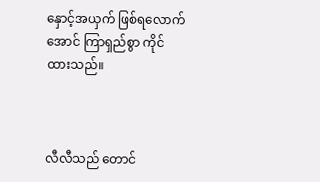နှောင့်အယှက် ဖြစ်ရလောက်အောင် ကြာရှည်စွာ ကိုင်ထားသည်။



လီလီသည် တောင်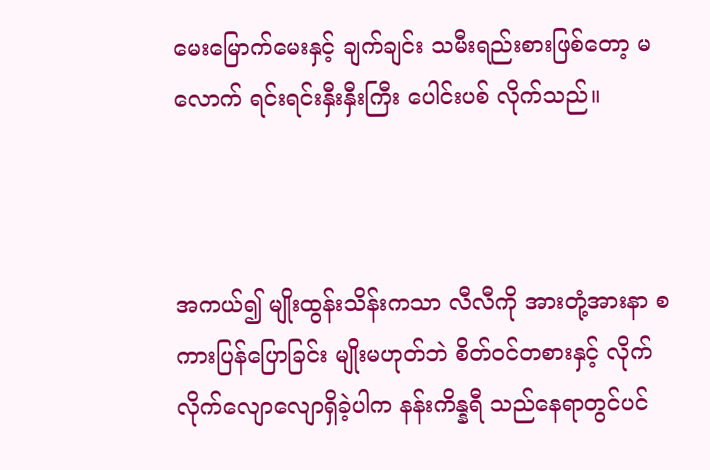မေးမြောက်မေးနှင့် ချက်ချင်း သမီးရည်းစားဖြစ်တော့ မလောက် ရင်းရင်းနှီးနှီးကြီး ပေါင်းပစ် လိုက်သည်။



အကယ်၍ မျိုးထွန်းသိန်းကသာ လီလီကို အားတုံ့အားနာ စကားပြန်ပြောခြင်း မျိုးမဟုတ်ဘဲ စိတ်ဝင်တစားနှင့် လိုက်လိုက်လျောလျောရှိခဲ့ပါက နန်းကိန္နရီ သည်နေရာတွင်ပင်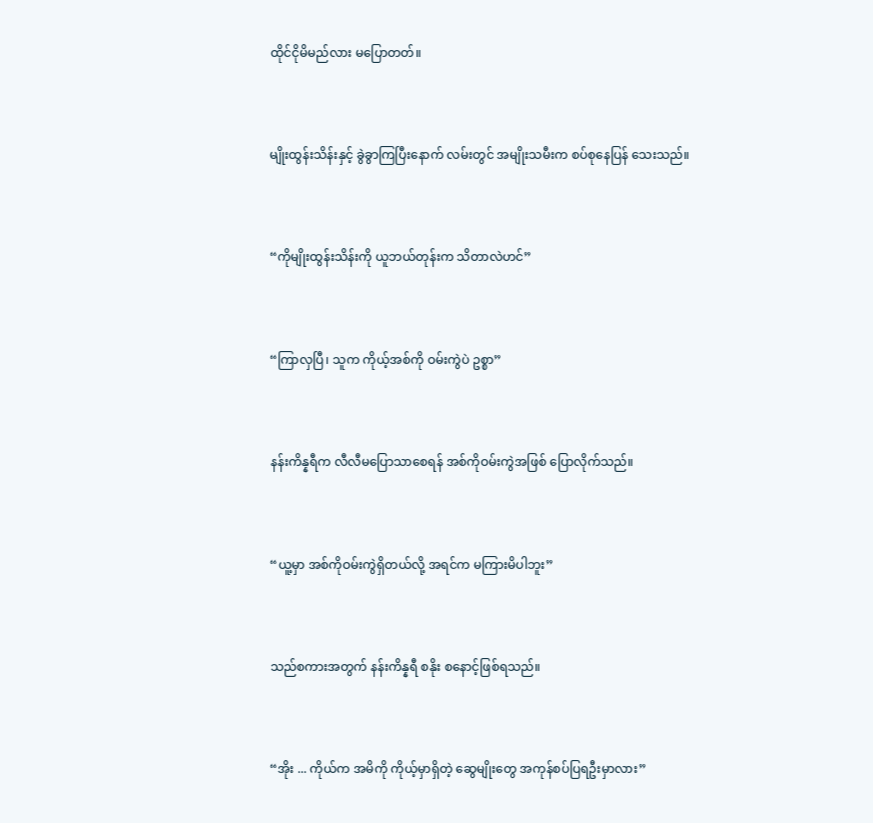ထိုင်ငိုမိမည်လား မပြောတတ်။



မျိုးထွန်းသိန်းနှင့် ခွဲခွာကြပြီးနောက် လမ်းတွင် အမျိုးသမီးက စပ်စုနေပြန် သေးသည်။



“ကိုမျိုးထွန်းသိန်းကို ယူဘယ်တုန်းက သိတာလဲဟင်”



“ကြာလှပြီ၊ သူက ကိုယ့်အစ်ကို ဝမ်းကွဲပဲ ဥစ္စာ”



နန်းကိန္နရီက လီလီမပြောသာစေရန် အစ်ကိုဝမ်းကွဲအဖြစ် ပြောလိုက်သည်။



“ယူ့မှာ အစ်ကိုဝမ်းကွဲရှိတယ်လို့ အရင်က မကြားမိပါဘူး”



သည်စကားအတွက် နန်းကိန္နရီ စနိုး စနောင့်ဖြစ်ရသည်။



“အိုး ... ကိုယ်က အမိကို ကိုယ့်မှာရှိတဲ့ ဆွေမျိုးတွေ အကုန်စပ်ပြရဦးမှာလား”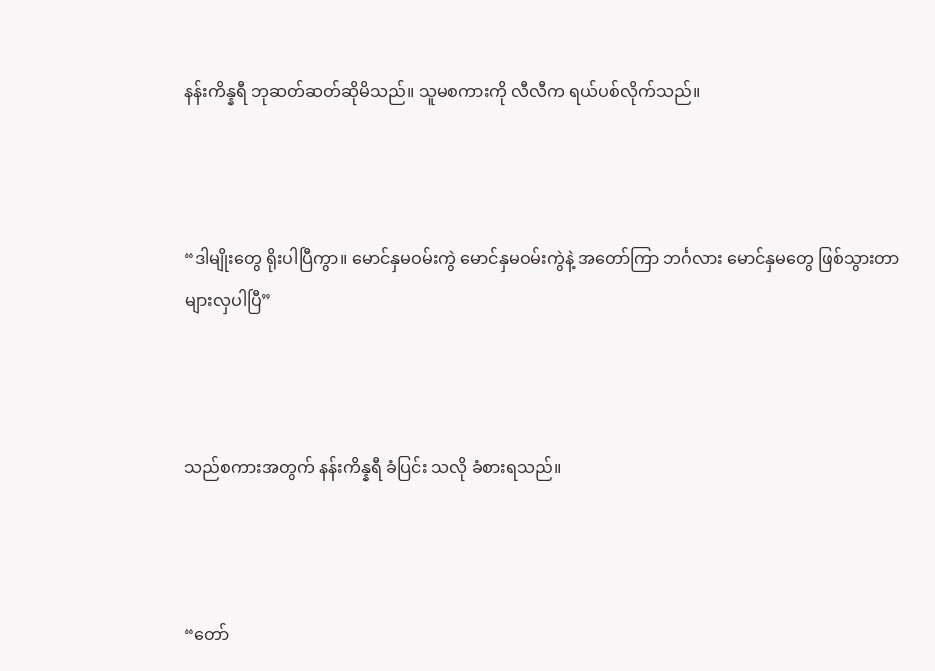နန်းကိန္နရီ ဘုဆတ်ဆတ်ဆိုမိသည်။ သူမစကားကို လီလီက ရယ်ပစ်လိုက်သည်။



“ဒါမျိုးတွေ ရိုးပါပြီကွာ။ မောင်နှမဝမ်းကွဲ မောင်နှမဝမ်းကွဲနဲ့ အတော်ကြာ ဘင်္ဂလား မောင်နှမတွေ ဖြစ်သွားတာများလှပါပြီ”



သည်စကားအတွက် နန်းကိန္နရီ ခံပြင်း သလို ခံစားရသည်။



“တော်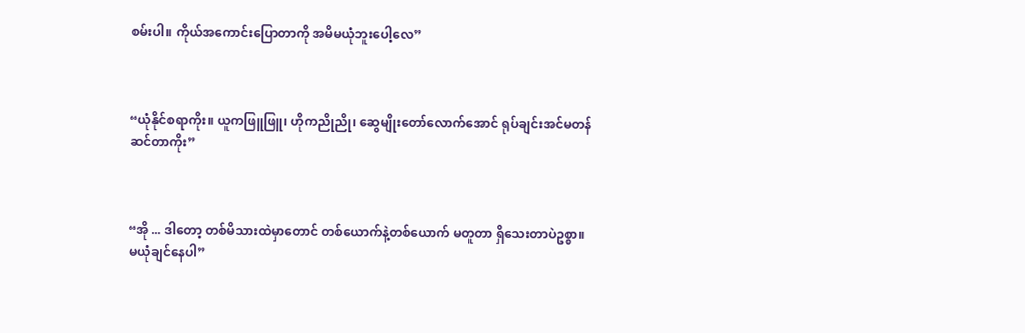စမ်းပါ။ ကိုယ်အကောင်းပြောတာကို အမိမယုံဘူးပေါ့လေ”



“ယုံနိုင်စရာကိုး။ ယူကဖြူဖြူ၊ ဟိုကညိုညို၊ ဆွေမျိုးတော်လောက်အောင် ရုပ်ချင်းအင်မတန်ဆင်တာကိုး”



“အို ... ဒါတော့ တစ်မိသားထဲမှာတောင် တစ်ယောက်နဲ့တစ်ယောက် မတူတာ ရှိသေးတာပဲဥစ္စာ။ မယုံချင်နေပါ”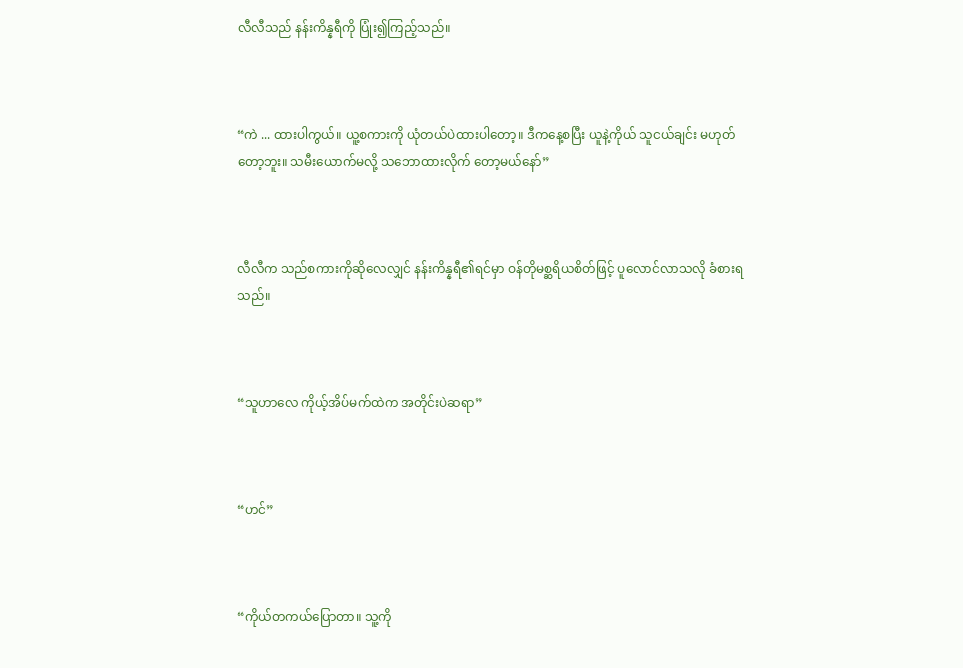လီလီသည် နန်းကိန္နရီကို ပြုံး၍ကြည့်သည်။



“ကဲ ... ထားပါကွယ်။ ယူ့စကားကို ယုံတယ်ပဲထားပါတော့။ ဒီကနေ့စပြီး ယူနဲ့ကိုယ် သူငယ်ချင်း မဟုတ်တော့ဘူး။ သမီးယောက်မလို့ သဘောထားလိုက် တော့မယ်နော်”



လီလီက သည်စကားကိုဆိုလေလျှင် နန်းကိန္နရီ၏ရင်မှာ ဝန်တိုမစ္ဆရိယစိတ်ဖြင့် ပူလောင်လာသလို ခံစားရသည်။



“သူဟာလေ ကိုယ့်အိပ်မက်ထဲက အတိုင်းပဲဆရာ”



“ဟင်”



“ကိုယ်တကယ်ပြောတာ။ သူ့ကို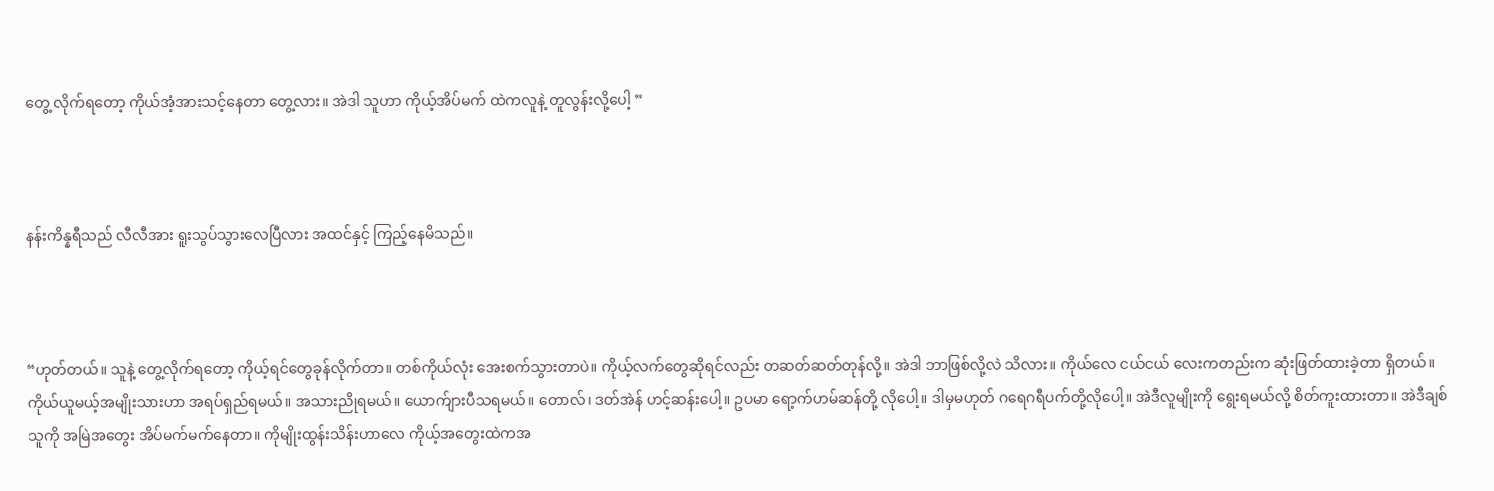တွေ့ လိုက်ရတော့ ကိုယ်အံ့အားသင့်နေတာ တွေ့လား။ အဲဒါ သူဟာ ကိုယ့်အိပ်မက် ထဲကလူနဲ့ တူလွန်းလို့ပေါ့ ”



နန်းကိန္နရီသည် လီလီအား ရူးသွပ်သွားလေပြီလား အထင်နှင့် ကြည့်နေမိသည်။



“ဟုတ်တယ်။ သူနဲ့ တွေ့လိုက်ရတော့ ကိုယ့်ရင်တွေခုန်လိုက်တာ။ တစ်ကိုယ်လုံး အေးစက်သွားတာပဲ။ ကိုယ့်လက်တွေဆိုရင်လည်း တဆတ်ဆတ်တုန်လို့။ အဲဒါ ဘာဖြစ်လို့လဲ သိလား။ ကိုယ်လေ ငယ်ငယ် လေးကတည်းက ဆုံးဖြတ်ထားခဲ့တာ ရှိတယ်။ ကိုယ်ယူမယ့်အမျိုးသားဟာ အရပ်ရှည်ရမယ်။ အသားညိုရမယ်။ ယောက်ျားပီသရမယ်။ တောလ်၊ ဒတ်အဲန် ဟင့်ဆန်းပေါ့။ ဥပမာ ရော့က်ဟမ်ဆန်တို့ လိုပေါ့။ ဒါမှမဟုတ် ဂရေဂရီပက်တို့လိုပေါ့။ အဲဒီလူမျိုးကို ရွေးရမယ်လို့ စိတ်ကူးထားတာ။ အဲဒီချစ်သူကို အမြဲအတွေး အိပ်မက်မက်နေတာ။ ကိုမျိုးထွန်းသိန်းဟာလေ ကိုယ့်အတွေးထဲကအ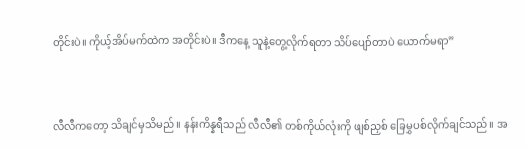တိုင်းပဲ။ ကိုယ့်အိပ်မက်ထဲက အတိုင်းပဲ။ ဒီကနေ့ သူနဲ့တွေ့လိုက်ရတာ သိပ်ပျော်တာပဲ ယောက်မရာ”



လီလီကတော့ သိချင်မှသိမည်။ နန်းကိန္နရီသည် လီလီ၏ တစ်ကိုယ်လုံးကို ဖျစ်ညှစ် ခြေမွှပစ်လိုက်ချင်သည်။ အ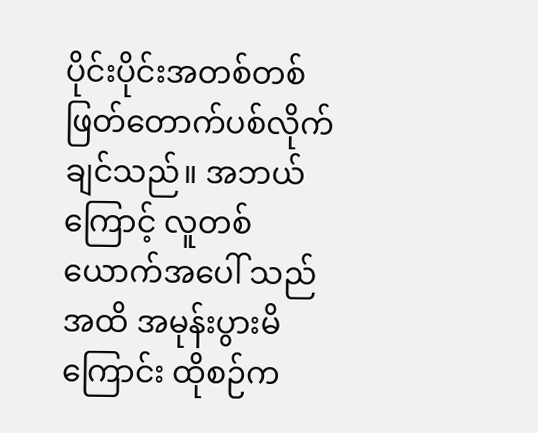ပိုင်းပိုင်းအတစ်တစ် ဖြတ်တောက်ပစ်လိုက်ချင်သည်။ အဘယ်ကြောင့် လူတစ်ယောက်အပေါ် သည်အထိ အမုန်းပွားမိကြောင်း ထိုစဉ်က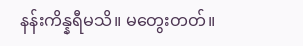နန်းကိန္နရီမသိ။ မတွေးတတ်။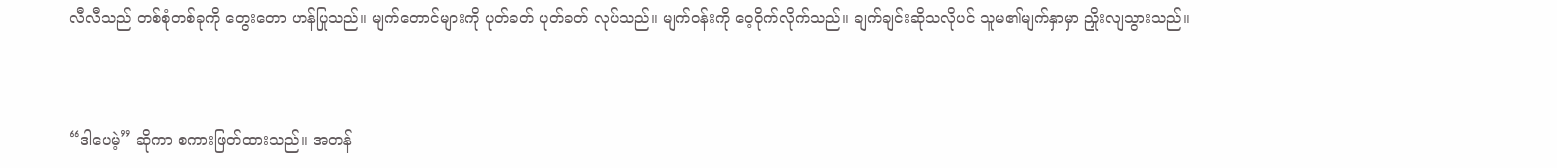လီလီသည် တစ်စုံတစ်ခုကို တွေးတော ဟန်ပြုသည်။ မျက်တောင်များကို ပုတ်ခတ် ပုတ်ခတ် လုပ်သည်။ မျက်ဝန်းကို ဝေ့ဝိုက်လိုက်သည်။ ချက်ချင်းဆိုသလိုပင် သူမ၏မျက်နှာမှာ ညှိုးလျသွားသည်။



“ဒါပေမဲ့” ဆိုကာ စကားဖြတ်ထားသည်။ အတန်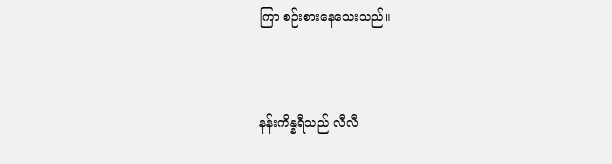ကြာ စဉ်းစားနေသေးသည်။



နန်းကိန္နရီသည် လီလီ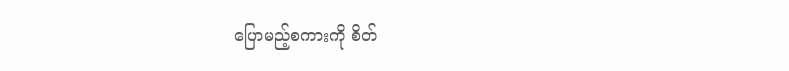ပြောမည့်စကားကို စိတ်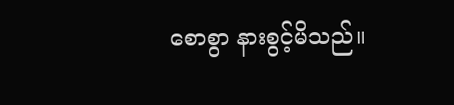စောစွာ နားစွင့်မိသည်။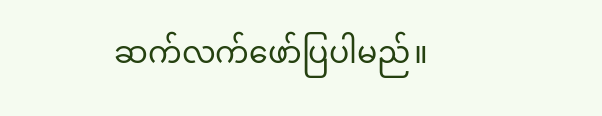ဆက်လက်ဖော်ပြပါမည်။